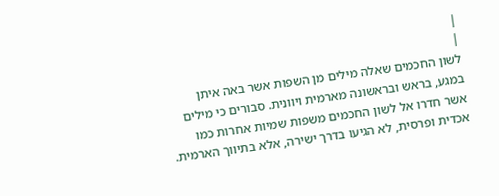|
|
לשון החכמים שאלה מילים מן השפות אשר באה איתן במגע, בראש ובראשונה מארמית ויוונית. סבורים כי מילים אשר חדרו אל לשון החכמים משפות שמיות אחרות כמו אכדית ופרסית, לא הגיעו בדרך ישירה, אלא בתיווך הארמית.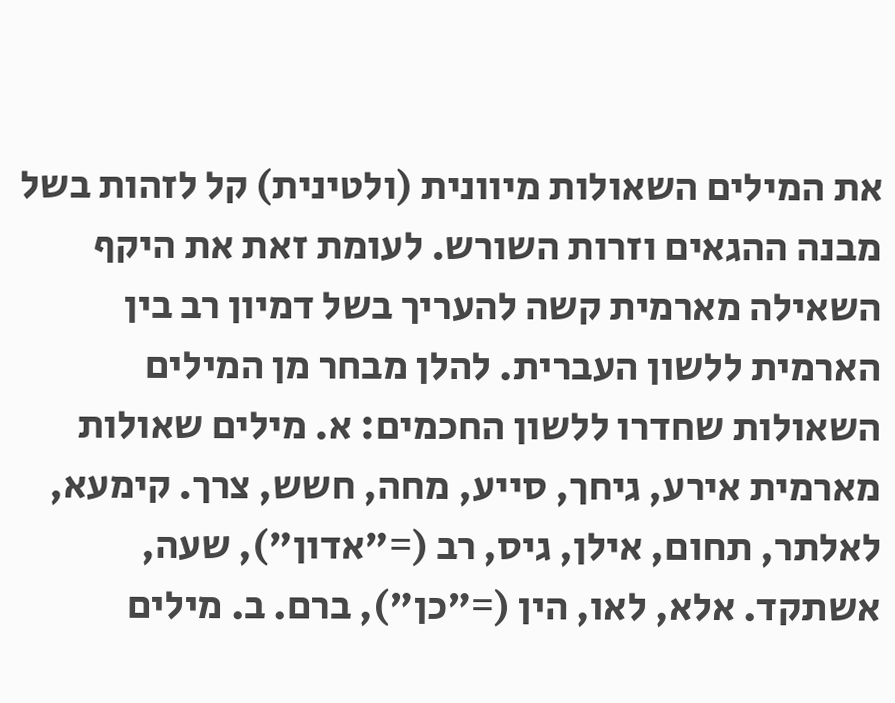את המילים השאולות מיוונית (ולטינית) קל לזהות בשל מבנה ההגאים וזרות השורש. לעומת זאת את היקף השאילה מארמית קשה להעריך בשל דמיון רב בין הארמית ללשון העברית. להלן מבחר מן המילים השאולות שחדרו ללשון החכמים: א. מילים שאולות מארמית אירע, גיחך, סייע, מחה, חשש, צרך. קימעא, לאלתר, תחום, אילן, גיס, רב (="אדון"), שעה, אשתקד. אלא, לאו, הין (="כן"), ברם. ב. מילים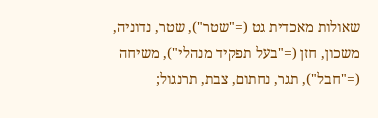שאולות מאכדית גט (="שטר"), שטר, נדוניה, משכון, חזן (="בעל תפקיד מנהלי"), משיחה (="חבל"), תגר, נחתום, צבת, תרנגול;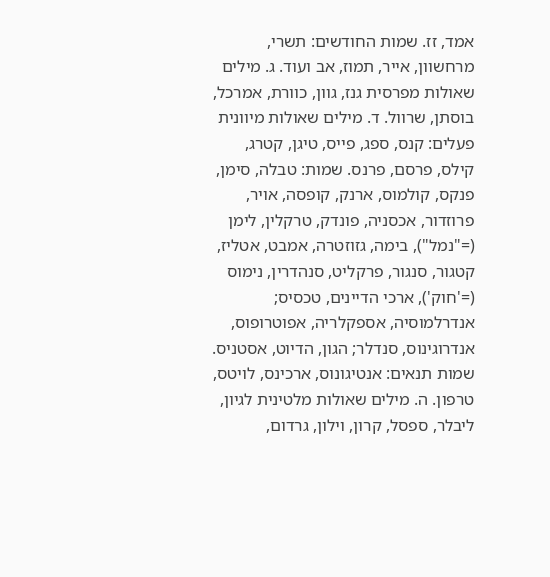אמד, זז. שמות החודשים: תשרי, מרחשוון, אייר, תמוז, אב ועוד. ג. מילים שאולות מפרסית גנז, גוון, כוורת, אמרכל, בוסתן, שרוול. ד. מילים שאולות מיוונית פעלים: קנס, ספג, פייס, טיגן, קטרג, קילס, פרסם, פרנס. שמות: טבלה, סימן, פנקס, קולמוס, ארנק, קופסה, אויר, פרוזדור, אכסניה, פונדק, טרקלין, לימן (="נמל"), בימה, גזוזטרה, אמבט, אטליז, קטגור, סנגור, פרקליט, סנהדרין, נימוס (='חוק'), ארכי הדיינים, טכסיס; אנדרלמוסיה, אספקלריה, אפוטרופוס, אנדרוגינוס, סנדלר; הגון, הדיוט, אסטניס. שמות תנאים: אנטיגונוס, ארכינס, לויטס, טרפון. ה. מילים שאולות מלטינית לגיון, ליבלר, ספסל, קרון, וילון, גרדום,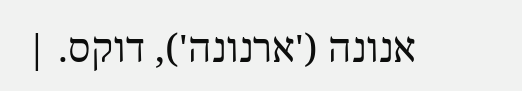אנונה ('ארנונה'), דוקס. |